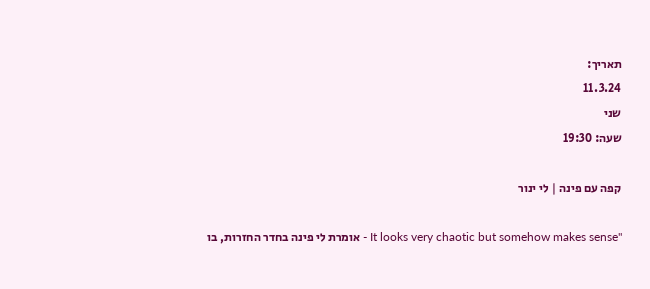תאריך:
11.3.24
שני
שעה: 19:30

קפה עם פינה | לי ינור

"It looks very chaotic but somehow makes sense - אומרת לי פינה בחדר החזרות, בו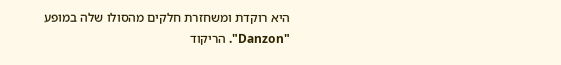היא רוקדת ומשחזרת חלקים מהסולו שלה במופע "Danzon". הריקוד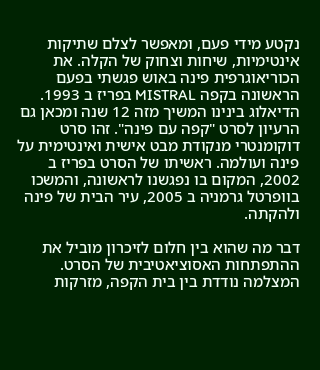נקטע מידי פעם, ומאפשר לצלם שתיקות אינטימיות, שיחות וצחוק של הקלה. את הכוריאוגרפית פינה באוש פגשתי בפעם הראשונה בקפה MISTRAL בפריז ב 1993. הדיאלוג בינינו המשיך מזה 12 שנה ומכאן גם הרעיון לסרט "קפה עם פינה". זהו סרט דוקומנטרי מנקודת מבט אישית ואינטימית על פינה ועולמה. ראשיתו של הסרט בפריז ב 2002, המקום בו נפגשנו לראשונה, והמשכו בוופרטל גרמניה ב 2005, עיר הבית של פינה ולהקתה.

דבר מה שהוא בין חלום לזיכרון מוביל את ההתפתחות האסוציאטיבית של הסרט. המצלמה נודדת בין בית הקפה, מזרקות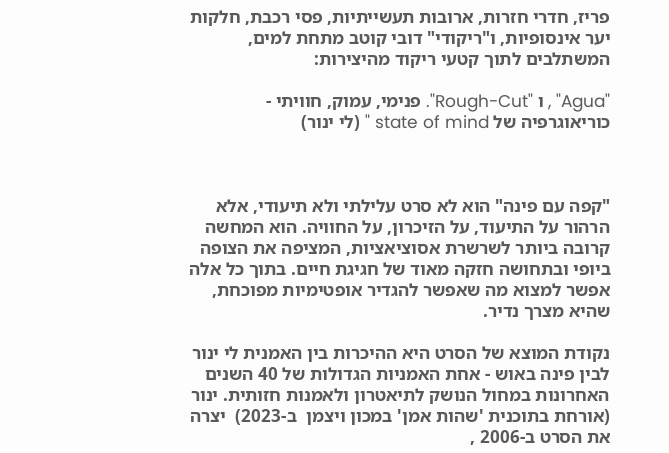פריז, חדרי חזרות, ארובות תעשייתיות, פסי רכבת, חלקות יער אינסופיות, ו"ריקודי" דובי קוטב מתחת למים, המשתלבים לתוך קטעי ריקוד מהיצירות:

"Agua" , ו "Rough-Cut". פנימי, עמוק, חוויתי - כוריאוגרפיה של state of mind " (לי ינור)



"קפה עם פינה" הוא לא סרט עלילתי ולא תיעודי, אלא הרהור על התיעוד, על הזיכרון, על החוויה. הוא המחשה קרובה ביותר לשרשרת אסוציאציות, המציפה את הצופה ביופי ובתחושה חזקה מאוד של חגיגת חיים. בתוך כל אלה אפשר למצוא מה שאפשר להגדיר אופטימיות מפוכחת, שהיא מצרך נדיר.

נקודת המוצא של הסרט היא ההיכרות בין האמנית לי ינור לבין פינה באוש - אחת האמניות הגדולות של 40 השנים האחרונות במחול הנושק לתיאטרון ולאמנות חזותית. ינור (אורחת בתוכנית 'שהות אמן' במכון ויצמן  ב-2023)  יצרה את הסרט ב-2006 ,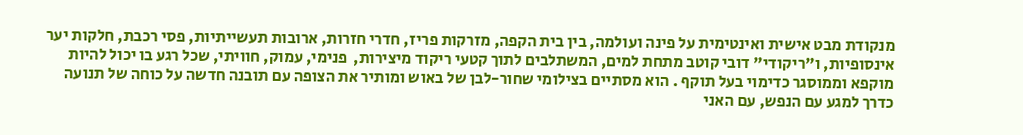מנקודת מבט אישית ואינטימית על פינה ועולמה, בין בית הקפה, מזרקות פריז, חדרי חזרות, ארובות תעשייתיות, פסי רכבת, חלקות יער אינסופיות, ו"ריקודי" דובי קוטב מתחת למים, המשתלבים לתוך קטעי ריקוד מיצירות,  פנימי, עמוק, חוויתי, שכל רגע בו יכול להיות מוקפא וממוסגר כדימוי בעל תוקף . הוא מסתיים בצילומי שחור-לבן של באוש ומותיר את הצופה עם תובנה חדשה על כוחה של תנועה כדרך למגע עם הנפש, עם האני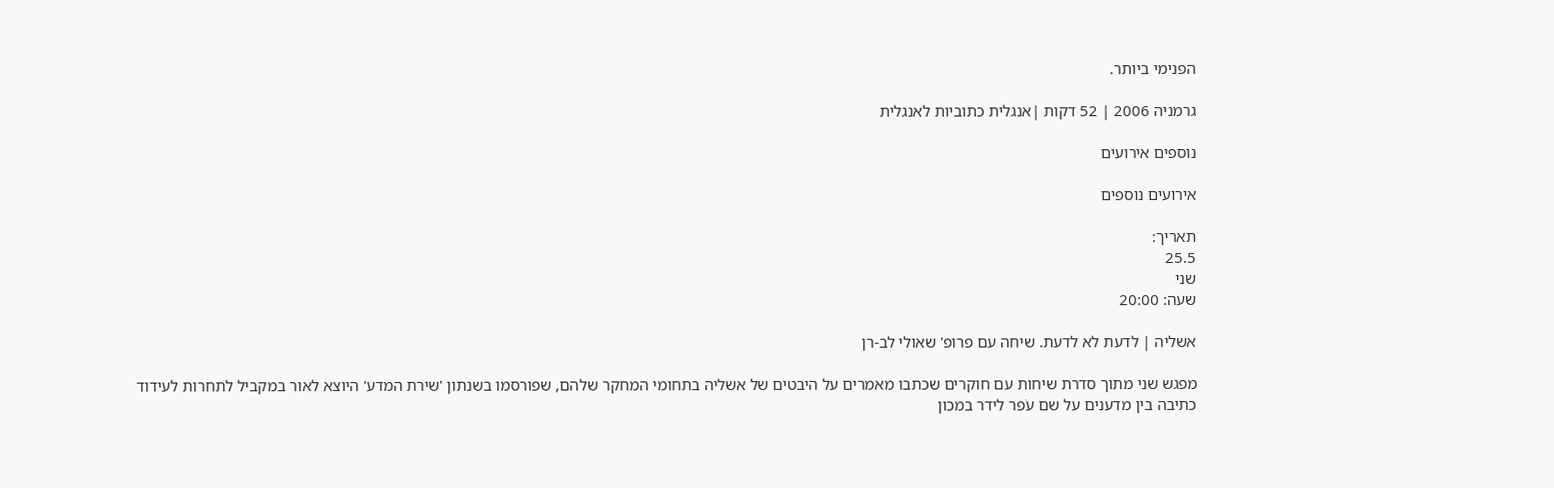הפנימי ביותר.

גרמניה 2006 | 52 דקות |אנגלית כתוביות לאנגלית

נוספים אירועים

אירועים נוספים

תאריך:
25.5
שני
שעה: 20:00

אשליה | לדעת לא לדעת. שיחה עם פרופ' שאולי לב-רן

מפגש שני מתוך סדרת שיחות עם חוקרים שכתבו מאמרים על היבטים של אשליה בתחומי המחקר שלהם, שפורסמו בשנתון 'שירת המדע' היוצא לאור במקביל לתחרות לעידוד כתיבה בין מדענים על שם עֹפר לידר במכון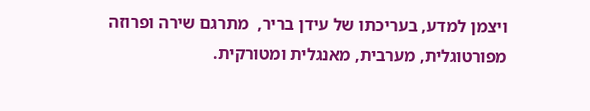ויצמן למדע, בעריכתו של עידן בריר,  מתרגם שירה ופרוזה מפורטוגלית, מערבית, מאנגלית ומטורקית.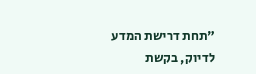"תחת דרישת המדע לדיוק, בקשת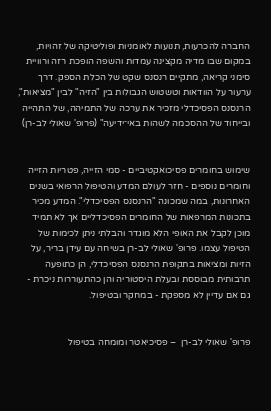החברה להכרעות, תנועות לאומניות ופוליטיקה של זהויות, במקום שבו מדיה מקצינה עמדות והשפה הופכת רזה ורוויית סימני קריאה, מתקיים רנסנס שקט של הכלת הספק. דרך ערעור על הוודאות וטשטוש הגבולות בין "הזיה" לבין "מציאות", הרנסנס הפסיכדלי מזכיר את ערכה של התמיהה, של התהייה ובייחוד של ההסכמה לשהות באי־ידיעה" (פרופ' שאולי לב-רן)


שימוש בחומרים פסיכואקטיביים - סמי הזייה, פטריות הזייה וחומרים נוספים - חזר לעולם המדע והטיפול הרפואי בשנים האחרונות, במה שמכונה "הרנסנס הפסיכדלי". המדע מכיר בתכונות המרפאות של החומרים הפסיכדליים אך לא תמיד מוכן לקבל את האופי הלא מוגדר והבלתי ניתן לכימות של הטיפול עצמו. פרופ' שאולי לב-רן בשיחה עם עידן בריר, על הזיות ומציאות בתקופת הרנסנס הפסיכדלי, הן כתופעה תרבותית מבוססת ובעלת היסטוריה והן כהתעוררות ניכרת - גם אם עדיין לא מספקת - במחקר ובטיפול.


פרופ' שאולי לב-רן  – פסיכיאטר ומומחה בטיפול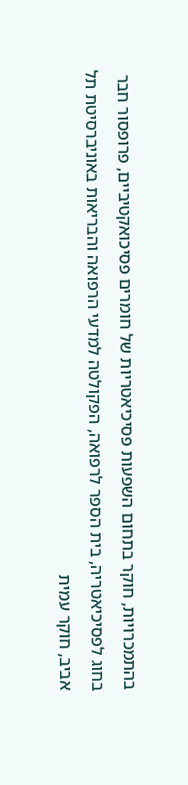בהתמכרויות, חוקר בתחום השפעות פסיכיאטריות של חומרים פסיכואקטיביים, פרופסור חבר בחוג לפסיכיאטריה, בית הספר לרפואה, הפקולטה למדעי הרפואה והבריאות באוניברסיטת תל אביב, חוקר עמית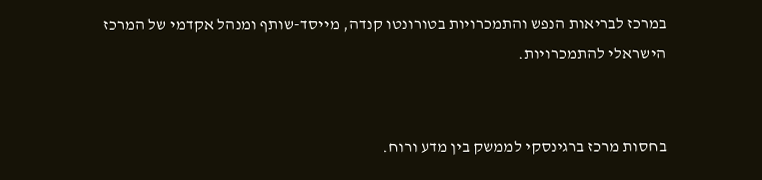במרכז לבריאות הנפש והתמכרויות בטורונטו קנדה, מייסד-שותף ומנהל אקדמי של המרכז הישראלי להתמכרויות.


בחסות מרכז ברגינסקי לממשק בין מדע ורוח.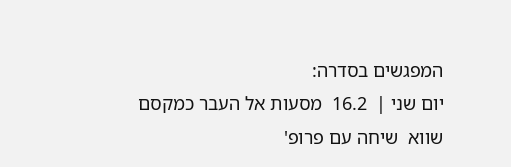המפגשים בסדרה:
יום שני |  16.2  מסעות אל העבר כמקסם שווא  שיחה עם פרופ'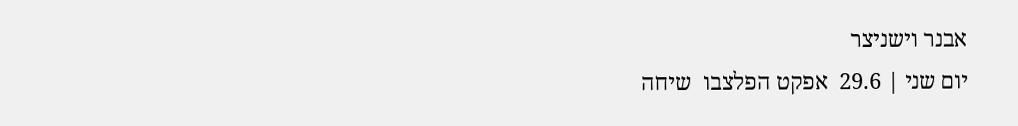אבנר וישניצר
יום שני | 29.6  אפקט הפלצבו  שיחה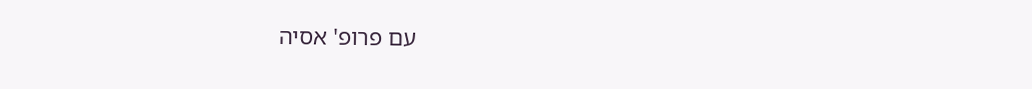עם פרופ' אסיה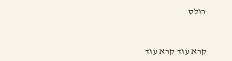רולס



קרא עוד קרא עוד